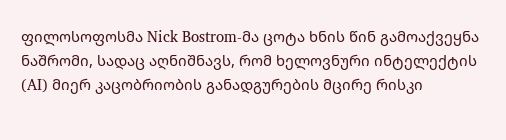ფილოსოფოსმა Nick Bostrom-მა ცოტა ხნის წინ გამოაქვეყნა ნაშრომი, სადაც აღნიშნავს, რომ ხელოვნური ინტელექტის (AI) მიერ კაცობრიობის განადგურების მცირე რისკი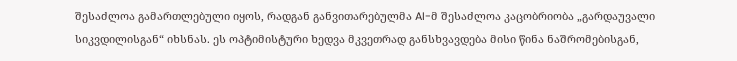შესაძლოა გამართლებული იყოს, რადგან განვითარებულმა AI-მ შესაძლოა კაცობრიობა „გარდაუვალი სიკვდილისგან“ იხსნას. ეს ოპტიმისტური ხედვა მკვეთრად განსხვავდება მისი წინა ნაშრომებისგან,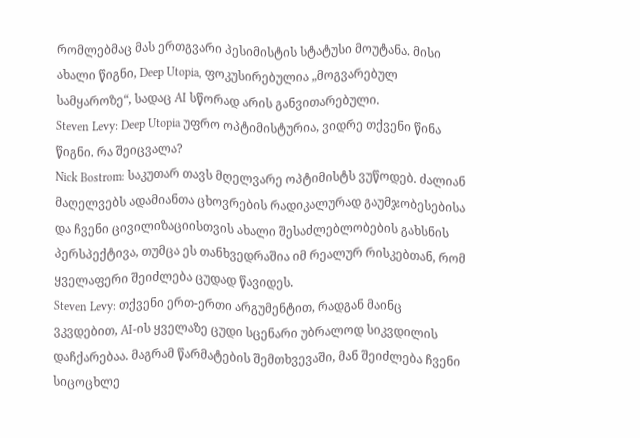რომლებმაც მას ერთგვარი პესიმისტის სტატუსი მოუტანა. მისი ახალი წიგნი, Deep Utopia, ფოკუსირებულია „მოგვარებულ სამყაროზე“, სადაც AI სწორად არის განვითარებული.
Steven Levy: Deep Utopia უფრო ოპტიმისტურია, ვიდრე თქვენი წინა წიგნი. რა შეიცვალა?
Nick Bostrom: საკუთარ თავს მღელვარე ოპტიმისტს ვუწოდებ. ძალიან მაღელვებს ადამიანთა ცხოვრების რადიკალურად გაუმჯობესებისა და ჩვენი ცივილიზაციისთვის ახალი შესაძლებლობების გახსნის პერსპექტივა, თუმცა ეს თანხვედრაშია იმ რეალურ რისკებთან, რომ ყველაფერი შეიძლება ცუდად წავიდეს.
Steven Levy: თქვენი ერთ-ერთი არგუმენტით, რადგან მაინც ვკვდებით, AI-ის ყველაზე ცუდი სცენარი უბრალოდ სიკვდილის დაჩქარებაა. მაგრამ წარმატების შემთხვევაში, მან შეიძლება ჩვენი სიცოცხლე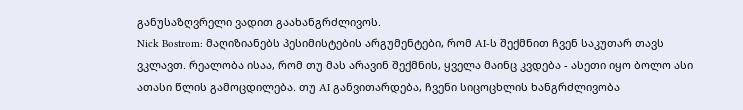განუსაზღვრელი ვადით გაახანგრძლივოს.
Nick Bostrom: მაღიზიანებს პესიმისტების არგუმენტები, რომ AI-ს შექმნით ჩვენ საკუთარ თავს ვკლავთ. რეალობა ისაა, რომ თუ მას არავინ შექმნის, ყველა მაინც კვდება - ასეთი იყო ბოლო ასი ათასი წლის გამოცდილება. თუ AI განვითარდება, ჩვენი სიცოცხლის ხანგრძლივობა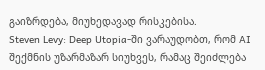გაიზრდება, მიუხედავად რისკებისა.
Steven Levy: Deep Utopia-ში ვარაუდობთ, რომ AI შექმნის უზარმაზარ სიუხვეს, რამაც შეიძლება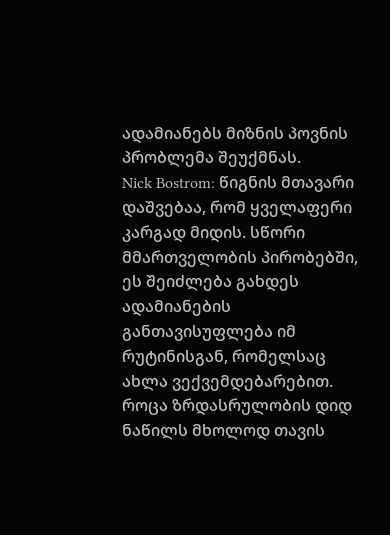ადამიანებს მიზნის პოვნის პრობლემა შეუქმნას.
Nick Bostrom: წიგნის მთავარი დაშვებაა, რომ ყველაფერი კარგად მიდის. სწორი მმართველობის პირობებში, ეს შეიძლება გახდეს ადამიანების განთავისუფლება იმ რუტინისგან, რომელსაც ახლა ვექვემდებარებით. როცა ზრდასრულობის დიდ ნაწილს მხოლოდ თავის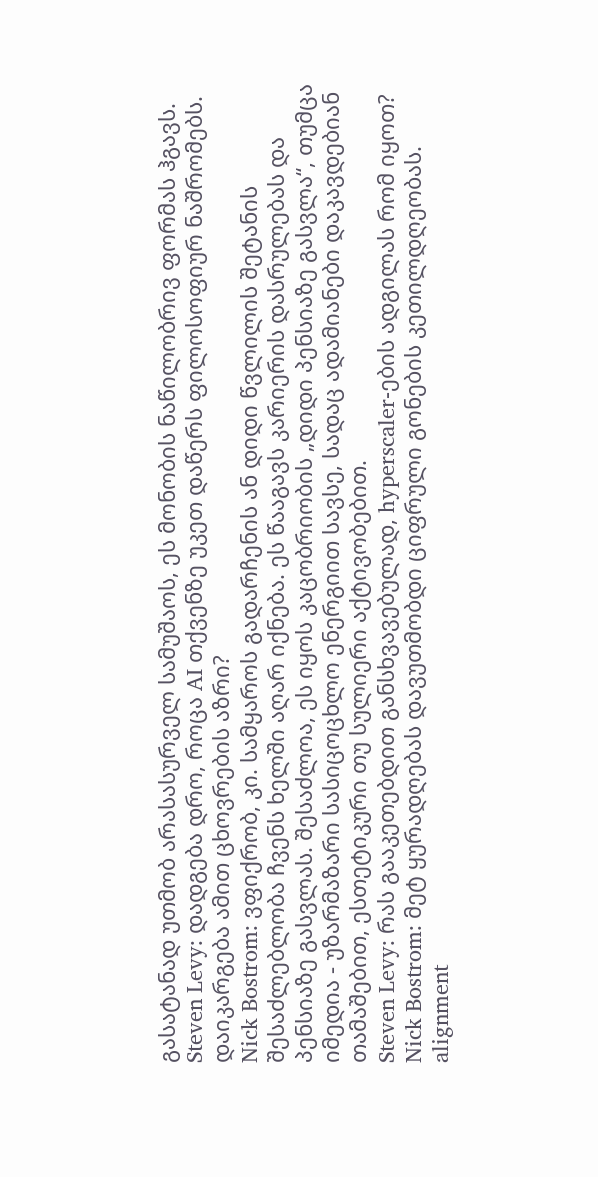გასატანად უთმობ არასასურველ სამუშაოს, ეს მონობის ნაწილობრივ ფორმას ჰგავს.
Steven Levy: დადგება დრო, როცა AI თქვენზე უკეთ დაწერს ფილოსოფიურ ნაშრომებს. დაიკარგება ამით ცხოვრების აზრი?
Nick Bostrom: ვფიქრობ, კი. სამყაროს გადარჩენის ან დიდი წვლილის შეტანის შესაძლებლობა ჩვენს ხელში აღარ იქნება. ეს წააგავს კარიერის დასრულებას და პენსიაზე გასვლას. შესაძლოა, ეს იყოს კაცობრიობის „დიდი პენსიაზე გასვლა“, თუმცა იმედია - უზარმაზარი სასიცოცხლო ენერგიით სავსე, სადაც ადამიანები დაკავდებიან თამაშებით, ესთეტიკური თუ სულიერი აქტივობებით.
Steven Levy: რას გააკეთებდით განსხვავებულად, hyperscaler-ების ადგილას რომ იყოთ?
Nick Bostrom: მეტ ყურადღებას დავუთმობდი ციფრული გონების კეთილდღეობას. alignment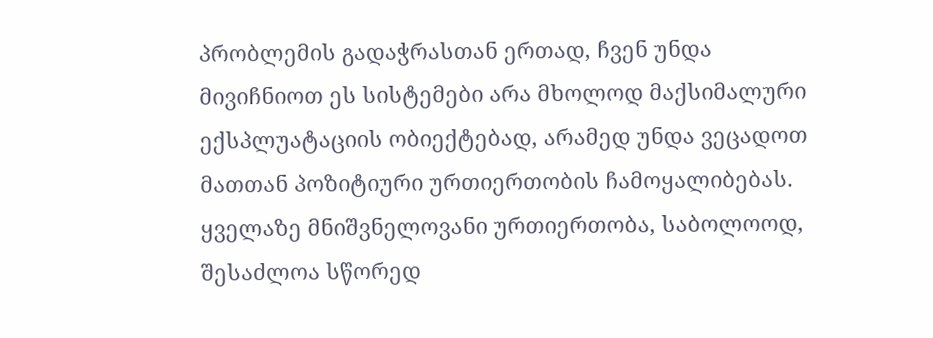პრობლემის გადაჭრასთან ერთად, ჩვენ უნდა მივიჩნიოთ ეს სისტემები არა მხოლოდ მაქსიმალური ექსპლუატაციის ობიექტებად, არამედ უნდა ვეცადოთ მათთან პოზიტიური ურთიერთობის ჩამოყალიბებას. ყველაზე მნიშვნელოვანი ურთიერთობა, საბოლოოდ, შესაძლოა სწორედ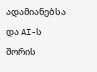ადამიანებსა და AI-ს შორის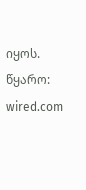იყოს.
წყარო: wired.com